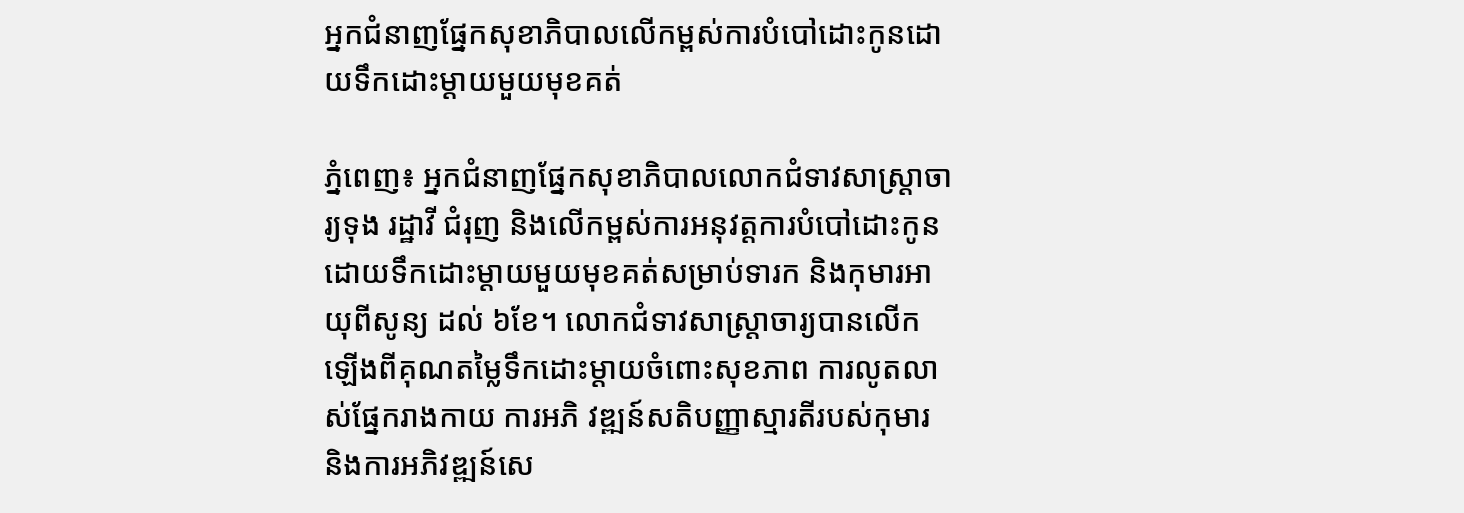អ្នកជំនាញផ្នែកសុខាភិបាលលើកម្ពស់ការបំបៅដោះកូនដោយទឹកដោះម្តាយមួយមុខគត់

ភ្នំពេញ៖ អ្នកជំនាញផ្នែកសុខាភិបាលលោកជំទាវសាស្ត្រាចារ្យទុង រដ្ឋាវី ជំរុញ និងលើកម្ពស់ការអនុវត្តការបំបៅដោះកូនដោយទឹកដោះម្តាយមួយមុខគត់សម្រាប់ទារក និងកុមារអាយុពីសូន្យ ដល់ ៦ខែ។ លោកជំទាវសាស្ត្រាចារ្យបានលើកឡើងពីគុណតម្លៃទឹកដោះម្តាយចំពោះសុខភាព ការលូតលាស់ផ្នែករាងកាយ ការអភិ វឌ្ឍន៍សតិបញ្ញាស្មារតីរបស់កុមារ និងការអភិវឌ្ឍន៍សេ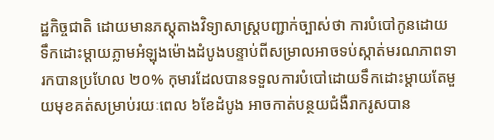ដ្ឋកិច្ចជាតិ ដោយមានភស្តុតាងវិទ្យាសាស្ត្របញ្ជាក់ច្បាស់ថា ការបំបៅកូនដោយទឹកដោះម្តាយភ្លាមអំឡុងម៉ោងដំបូងបន្ទាប់ពីសម្រាលអាចទប់ស្កាត់មរណភាពទារកបានប្រហែល ២០% កុមារដែលបានទទួលការបំបៅដោយទឹកដោះម្តាយតែមួយមុខគត់សម្រាប់រយៈពេល ៦ខែដំបូង អាចកាត់បន្ថយជំងឺរាករូសបាន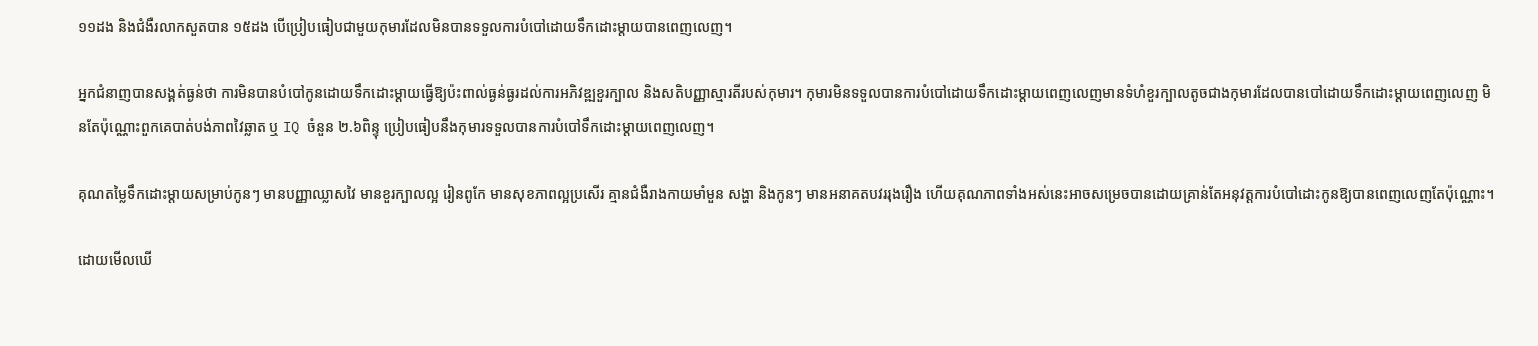១១ដង និងជំងឺរលាកសួតបាន ១៥ដង បើប្រៀបធៀបជាមួយកុមារដែលមិនបានទទួលការបំបៅដោយទឹកដោះម្តាយបានពេញលេញ។

អ្នកជំនាញបានសង្គត់ធ្ងន់ថា ការមិនបានបំបៅកូនដោយទឹកដោះម្តាយធ្វើឱ្យប៉ះពាល់ធ្ងន់ធ្ងរដល់ការអភិវឌ្ឍខួរក្បាល និងសតិបញ្ញាស្មារតីរបស់កុមារ។ កុមារមិនទទួលបានការបំបៅដោយទឹកដោះម្តាយពេញលេញមានទំហំខួរក្បាលតូចជាងកុមារដែលបានបៅដោយទឹកដោះម្តាយពេញលេញ មិនតែប៉ុណ្ណោះពួកគេបាត់បង់ភាពវៃឆ្លាត ឬ IQ ចំនួន ២.៦ពិន្ទុ ប្រៀបធៀបនឹងកុមារទទួលបានការបំបៅទឹកដោះម្តាយពេញលេញ។

គុណតម្លៃទឹកដោះម្តាយសម្រាប់កូនៗ មានបញ្ញាឈ្លាសវៃ មានខួរក្បាលល្អ រៀនពូកែ មានសុខភាពល្អប្រសើរ គ្មានជំងឺរាងកាយមាំមួន សង្ហា និងកូនៗ មានអនាគតបវររុងរឿង ហើយគុណភាពទាំងអស់នេះអាចសម្រេចបានដោយគ្រាន់តែអនុវត្តការបំបៅដោះកូនឱ្យបានពេញលេញតែប៉ុណ្ណោះ។

ដោយមើលឃើ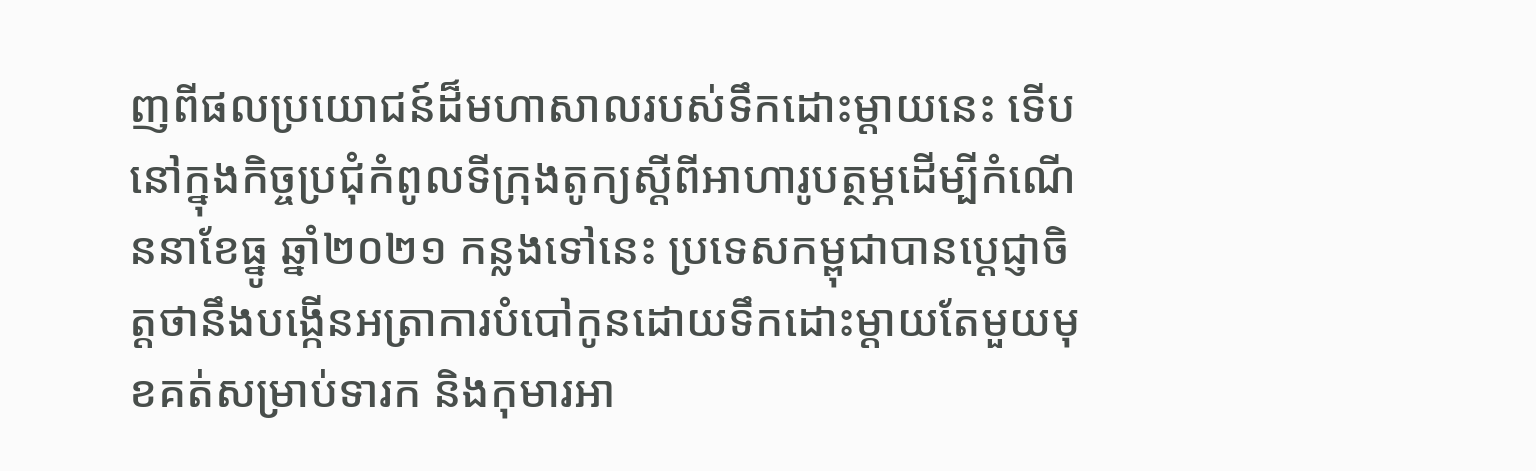ញពីផលប្រយោជន៍ដ៏មហាសាលរបស់ទឹកដោះម្តាយនេះ ទើបនៅក្នុងកិច្ចប្រជុំកំពូលទីក្រុងតូក្យស្តីពីអាហារូបត្ថម្ភដើម្បីកំណើននាខែធ្នូ ឆ្នាំ២០២១ កន្លងទៅនេះ ប្រទេសកម្ពុជាបានប្ដេជ្ញាចិត្តថានឹងបង្កើនអត្រាការបំបៅកូនដោយទឹកដោះម្តាយតែមួយមុខគត់សម្រាប់ទារក និងកុមារអា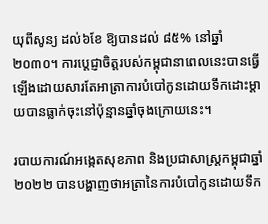យុពីសូន្យ ដល់៦ខែ ឱ្យបានដល់ ៨៥% នៅឆ្នាំ២០៣០។ ការប្តេជ្ញាចិត្តរបស់កម្ពុជានាពេលនេះបានធ្វើឡើងដោយសារតែអាត្រាការបំបៅកូនដោយទឹកដោះម្តាយបានធ្លាក់ចុះនៅប៉ុន្មានឆ្នាំចុងក្រោយនេះ។

របាយការណ៍អង្កេតសុខភាព និងប្រជាសាស្ត្រកម្ពុជាឆ្នាំ២០២២ បានបង្ហាញថាអត្រានៃការបំបៅកូនដោយទឹក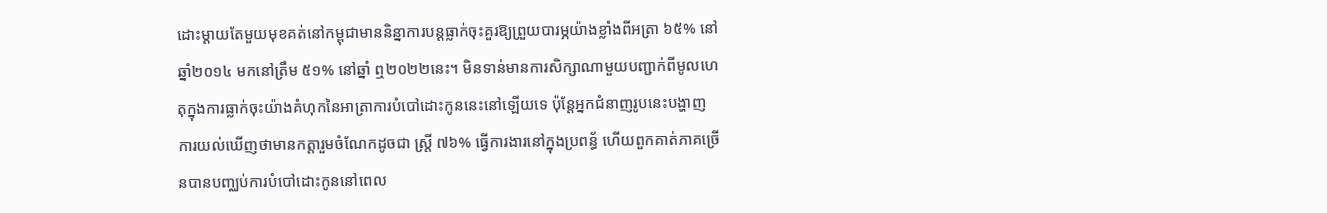ដោះម្តាយតែមួយមុខគត់នៅកម្ពុជាមាននិន្នាការបន្តធ្លាក់ចុះគួរឱ្យព្រួយបារម្ភយ៉ាងខ្លាំងពីអត្រា ៦៥% នៅឆ្នាំ២០១៤ មកនៅត្រឹម ៥១% នៅឆ្នាំ ឮ២០២២នេះ។ មិនទាន់មានការសិក្សាណាមួយបញ្ជាក់ពីមូលហេតុក្នុងការធ្លាក់ចុះយ៉ាងគំហុកនៃអាត្រាការបំបៅដោះកូននេះនៅឡើយទេ ប៉ុន្តែអ្នកជំនាញរូបនេះបង្ហាញការយល់ឃើញថាមានកត្តារួមចំណែកដូចជា ស្ត្រី ៧៦% ធ្វើការងារនៅក្នុងប្រពន្ធ័ ហើយពួកគាត់ភាគច្រើនបានបញ្ឈប់ការបំបៅដោះកូននៅពេល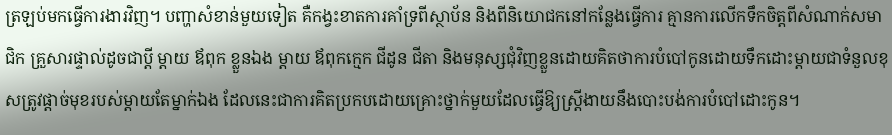ត្រឡប់មកធ្វើការងារវិញ។ បញ្ហាសំខាន់មួយទៀត គឺកង្វះខាតការគាំទ្រពីស្ថាប័ន និងពីនិយោជកនៅកន្លែងធ្វើការ គ្មានការលើកទឹកចិត្តពីសំណាក់សមាជិក គ្រួសារផ្ទាល់ដូចជាប្តី ម្តាយ ឪពុក ខ្លួនឯង ម្តាយ ឪពុកក្មេក ជីដូន ជីតា និងមនុស្សជុំវិញខ្លួនដោយគិតថាការបំបៅកូនដោយទឹកដោះម្តាយជាទំនួលខុសត្រូវផ្តាច់មុខរបស់ម្តាយតែម្នាក់ឯង ដែលនេះជាការគិតប្រកបដោយគ្រោះថ្នាក់មួយដែលធ្វើឱ្យស្រ្តីងាយនឹងបោះបង់ការបំបៅដោះកូន។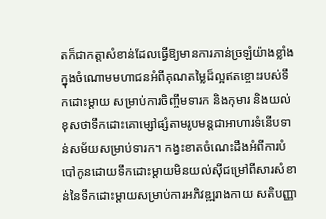តក៏ជាកត្តាសំខាន់ដែលធ្វើឱ្យមានការភាន់ច្រឡំយ៉ាងខ្លាំងក្នុងចំណោមមហាជនអំពីគុណតម្លៃដ៏ល្អឥតខ្ចោះរបស់ទឹកដោះម្តាយ សម្រាប់ការចិញ្ចឹមទារក និងកុមារ និងយល់ខុសថាទឹកដោះគោម្សៅផ្សំតាមរូបមន្តជាអាហារទំនើបទាន់សម័យសម្រាប់ទារក។ កង្វះខាតចំណេះដឹងអំពីការបំបៅកូនដោយទឹកដោះម្តាយមិនយល់ស៊ីជម្រៅពីសារសំខាន់នៃទឹកដោះម្តាយសម្រាប់ការអភិវឌ្ឍរាងកាយ សតិបញ្ញា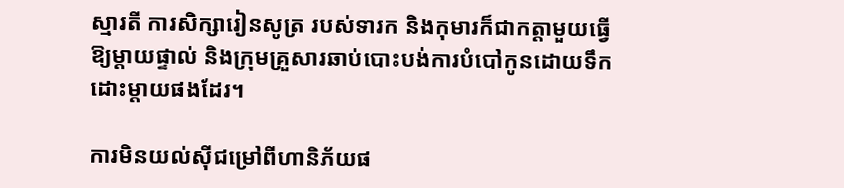ស្មារតី ការសិក្សារៀនសូត្រ របស់ទារក និងកុមារក៏ជាកត្តាមួយធ្វើឱ្យម្ដាយផ្ទាល់ និងក្រុមគ្រួសារឆាប់បោះបង់ការបំបៅកូនដោយទឹកដោះម្តាយផងដែរ។

ការមិនយល់ស៊ីជម្រៅពីហានិភ័យផ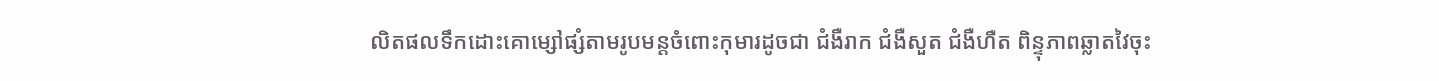លិតផលទឹកដោះគោម្សៅផ្សំតាមរូបមន្តចំពោះកុមារដូចជា ជំងឺរាក ជំងឺសួត ជំងឺហឺត ពិន្ទុភាពឆ្លាតវៃចុះ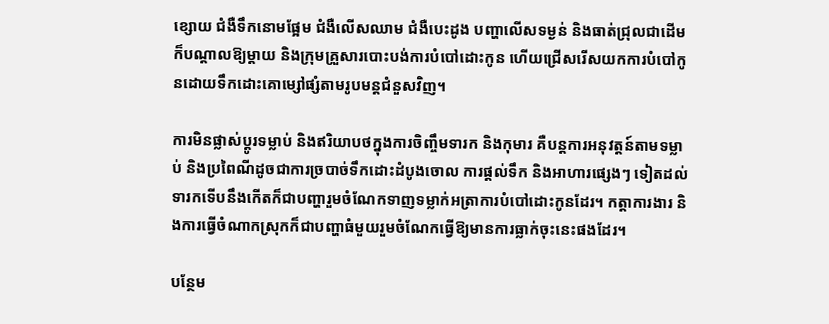ខ្សោយ ជំងឺទឹកនោមផ្អែម ជំងឺលើសឈាម ជំងឺបេះដូង បញ្ហាលើសទម្ងន់ និងធាត់ជ្រុលជាដើម ក៏បណ្តាលឱ្យម្តាយ និងក្រុមគ្រួសារបោះបង់ការបំបៅដោះកូន ហើយជ្រើសរើសយកការបំបៅកូនដោយទឹកដោះគោម្សៅផ្សំតាមរូបមន្តជំនួសវិញ។

ការមិនផ្លាស់ប្តូរទម្លាប់ និងឥរិយាបថក្នុងការចិញ្ចឹមទារក និងកុមារ គឺបន្តការអនុវត្តន៍តាមទម្លាប់ និងប្រពៃណីដូចជាការច្របាច់ទឹកដោះដំបូងចោល ការផ្តល់ទឹក និងអាហារផ្សេងៗ ទៀតដល់ទារកទើបនឹងកើតក៏ជាបញ្ហារួមចំណែកទាញទម្លាក់អត្រាការបំបៅដោះកូនដែរ។ កត្តាការងារ និងការធ្វើចំណាកស្រុកក៏ជាបញ្ហាធំមួយរួមចំណែកធ្វើឱ្យមានការធ្លាក់ចុះនេះផងដែរ។

បន្ថែម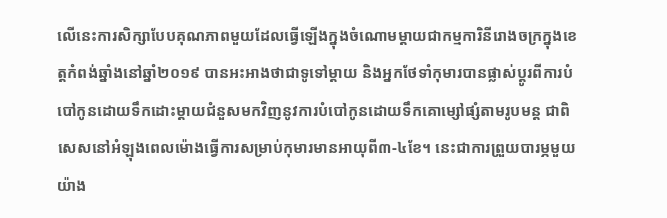លើនេះការសិក្សាបែបគុណភាពមួយដែលធ្វើឡើងក្នុងចំណោមម្តាយជាកម្មការិនីរោងចក្រក្នុងខេត្តកំពង់ឆ្នាំងនៅឆ្នាំ២០១៩ បានអះអាងថាជាទូទៅម្តាយ និងអ្នកថែទាំកុមារបានផ្លាស់ប្តូរពីការបំបៅកូនដោយទឹកដោះម្តាយជំនួសមកវិញនូវការបំបៅកូនដោយទឹកគោម្សៅផ្សំតាមរូបមន្ត ជាពិសេសនៅអំឡុងពេលម៉ោងធ្វើការសម្រាប់កុមារមានអាយុពី៣-៤ខែ។ នេះជាការព្រួយបារម្ភមួយយ៉ាង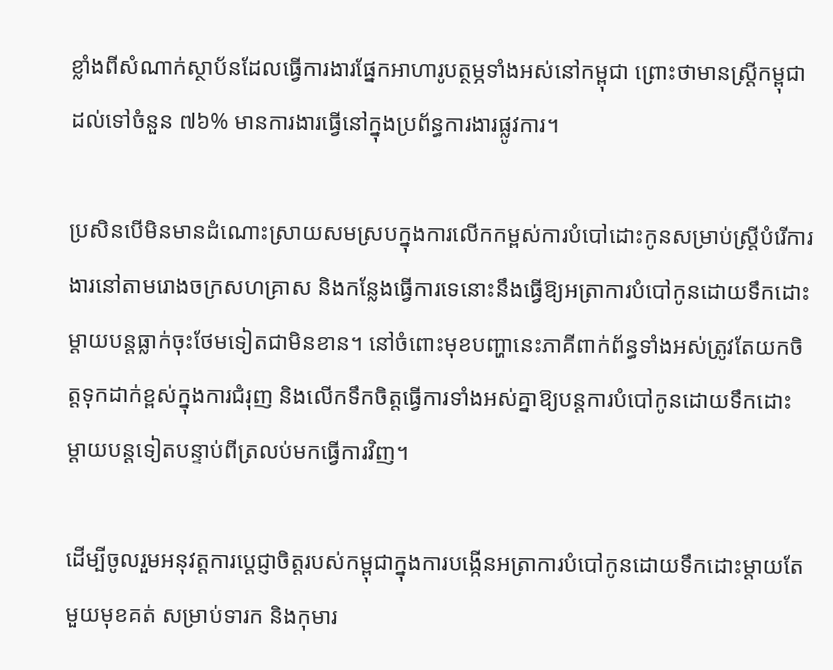ខ្លាំងពីសំណាក់ស្ថាប័នដែលធ្វើការងារផ្នែកអាហារូបត្ថម្ភទាំងអស់នៅកម្ពុជា ព្រោះថាមានស្ត្រីកម្ពុជាដល់ទៅចំនួន ៧៦% មានការងារធ្វើនៅក្នុងប្រព័ន្ធការងារផ្លូវការ។

ប្រសិនបើមិនមានដំណោះស្រាយសមស្របក្នុងការលើកកម្ពស់ការបំបៅដោះកូនសម្រាប់ស្ត្រីបំរើការងារនៅតាមរោងចក្រសហគ្រាស និងកន្លែងធ្វើការទេនោះនឹងធ្វើឱ្យអត្រាការបំបៅកូនដោយទឹកដោះម្តាយបន្តធ្លាក់ចុះថែមទៀតជាមិនខាន។ នៅចំពោះមុខបញ្ហានេះភាគីពាក់ព័ន្ធទាំងអស់ត្រូវតែយកចិត្តទុកដាក់ខ្ពស់ក្នុងការជំរុញ និងលើកទឹកចិត្តធ្វើការទាំងអស់គ្នាឱ្យបន្តការបំបៅកូនដោយទឹកដោះម្តាយបន្តទៀតបន្ទាប់ពីត្រលប់មកធ្វើការវិញ។

ដើម្បីចូលរួមអនុវត្តការប្តេជ្ញាចិត្តរបស់កម្ពុជាក្នុងការបង្កើនអត្រាការបំបៅកូនដោយទឹកដោះម្តាយតែមួយមុខគត់ សម្រាប់ទារក និងកុមារ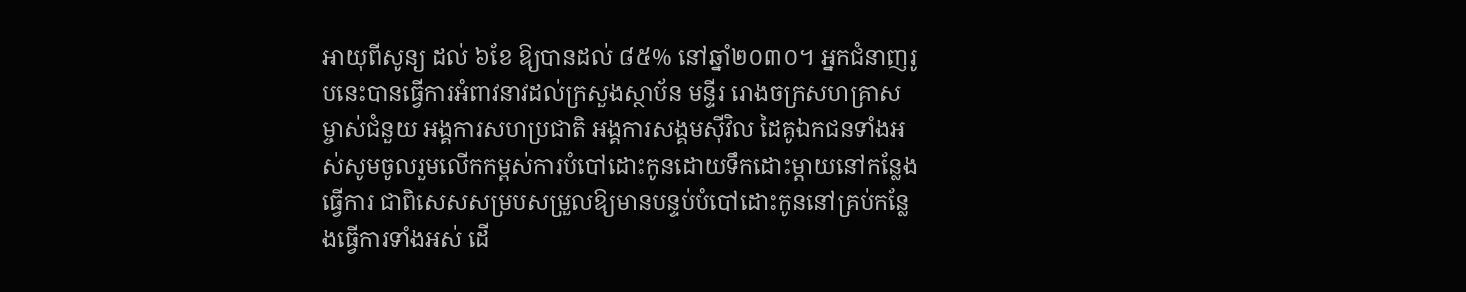អាយុពីសូន្យ ដល់ ៦ខែ ឱ្យបានដល់ ៨៥% នៅឆ្នាំ២០៣០។ អ្នកជំនាញរូបនេះបានធ្វើការអំពាវនាវដល់ក្រសួងស្ថាប័ន មន្ទីរ រោងចក្រសហគ្រាស ម្ចាស់ជំនួយ អង្គការសហប្រជាតិ អង្គការសង្គមស៊ីវិល ដៃគូឯកជនទាំងអស់សូមចូលរួមលើកកម្ពស់ការបំបៅដោះកូនដោយទឹកដោះម្តាយនៅកន្លែងធ្វើការ ជាពិសេសសម្របសម្រួលឱ្យមានបន្ទប់បំបៅដោះកូននៅគ្រប់កន្លែងធ្វើការទាំងអស់ ដើ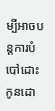ម្បីអាចបន្តការបំបៅដោះកូនដោ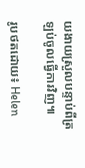យងាយស្រួលបន្ទាប់ពីត្រឡប់ចូលធ្វើការវិញ៕

រូបថតដោយ៖ Helen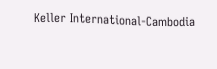Keller International-Cambodia